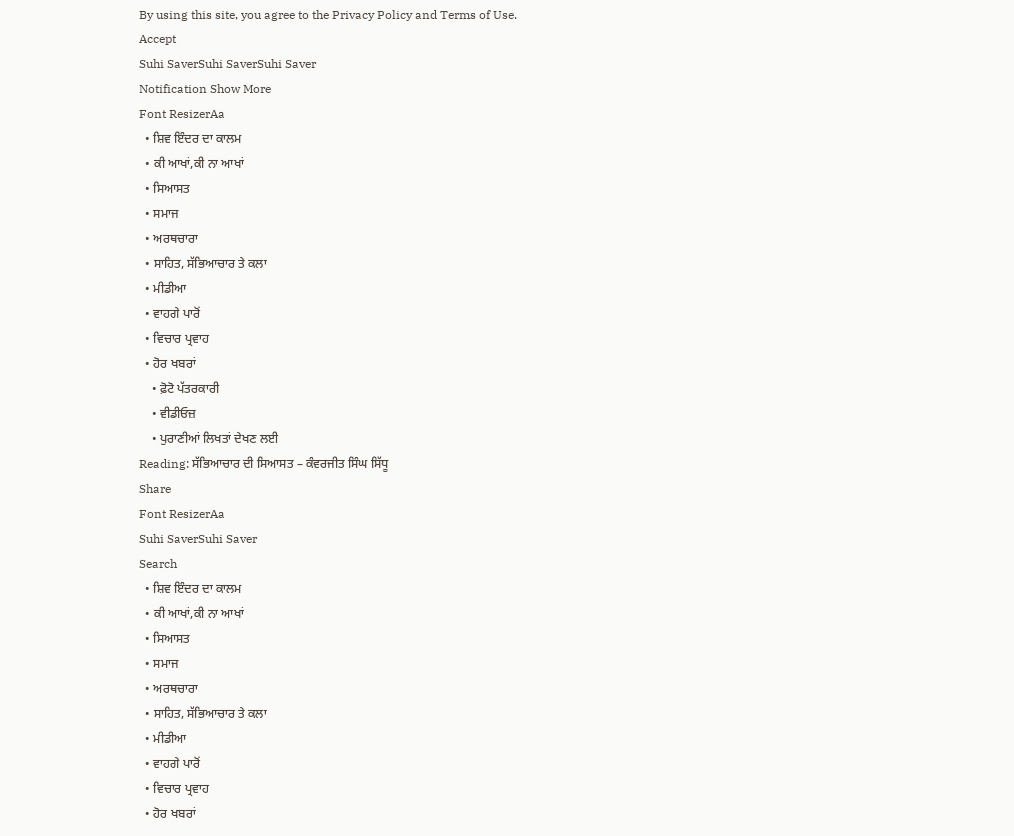By using this site, you agree to the Privacy Policy and Terms of Use.
Accept
Suhi SaverSuhi SaverSuhi Saver
Notification Show More
Font ResizerAa
  • ਸ਼ਿਵ ਇੰਦਰ ਦਾ ਕਾਲਮ
  • ਕੀ ਆਖਾਂ,ਕੀ ਨਾ ਆਖਾਂ
  • ਸਿਆਸਤ
  • ਸਮਾਜ
  • ਅਰਥਚਾਰਾ
  • ਸਾਹਿਤ, ਸੱਭਿਆਚਾਰ ਤੇ ਕਲਾ
  • ਮੀਡੀਆ
  • ਵਾਹਗੇ ਪਾਰੋਂ
  • ਵਿਚਾਰ ਪ੍ਰਵਾਹ
  • ਹੋਰ ਖਬਰਾਂ
    • ਫ਼ੋਟੋ ਪੱਤਰਕਾਰੀ
    • ਵੀਡੀਓਜ਼
    • ਪੁਰਾਣੀਆਂ ਲਿਖਤਾਂ ਦੇਖਣ ਲਈ
Reading: ਸੱਭਿਆਚਾਰ ਦੀ ਸਿਆਸਤ – ਕੰਵਰਜੀਤ ਸਿੰਘ ਸਿੱਧੂ
Share
Font ResizerAa
Suhi SaverSuhi Saver
Search
  • ਸ਼ਿਵ ਇੰਦਰ ਦਾ ਕਾਲਮ
  • ਕੀ ਆਖਾਂ,ਕੀ ਨਾ ਆਖਾਂ
  • ਸਿਆਸਤ
  • ਸਮਾਜ
  • ਅਰਥਚਾਰਾ
  • ਸਾਹਿਤ, ਸੱਭਿਆਚਾਰ ਤੇ ਕਲਾ
  • ਮੀਡੀਆ
  • ਵਾਹਗੇ ਪਾਰੋਂ
  • ਵਿਚਾਰ ਪ੍ਰਵਾਹ
  • ਹੋਰ ਖਬਰਾਂ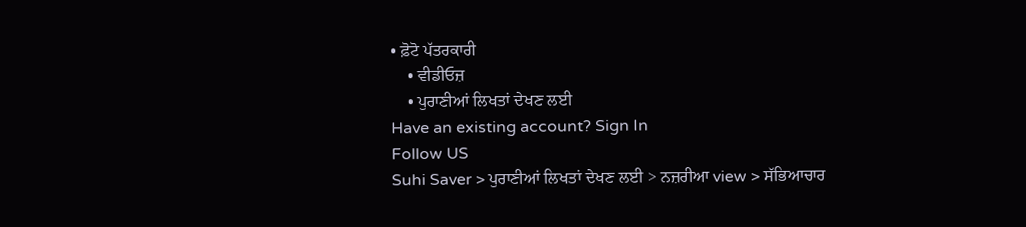• ਫ਼ੋਟੋ ਪੱਤਰਕਾਰੀ
    • ਵੀਡੀਓਜ਼
    • ਪੁਰਾਣੀਆਂ ਲਿਖਤਾਂ ਦੇਖਣ ਲਈ
Have an existing account? Sign In
Follow US
Suhi Saver > ਪੁਰਾਣੀਆਂ ਲਿਖਤਾਂ ਦੇਖਣ ਲਈ > ਨਜ਼ਰੀਆ view > ਸੱਭਿਆਚਾਰ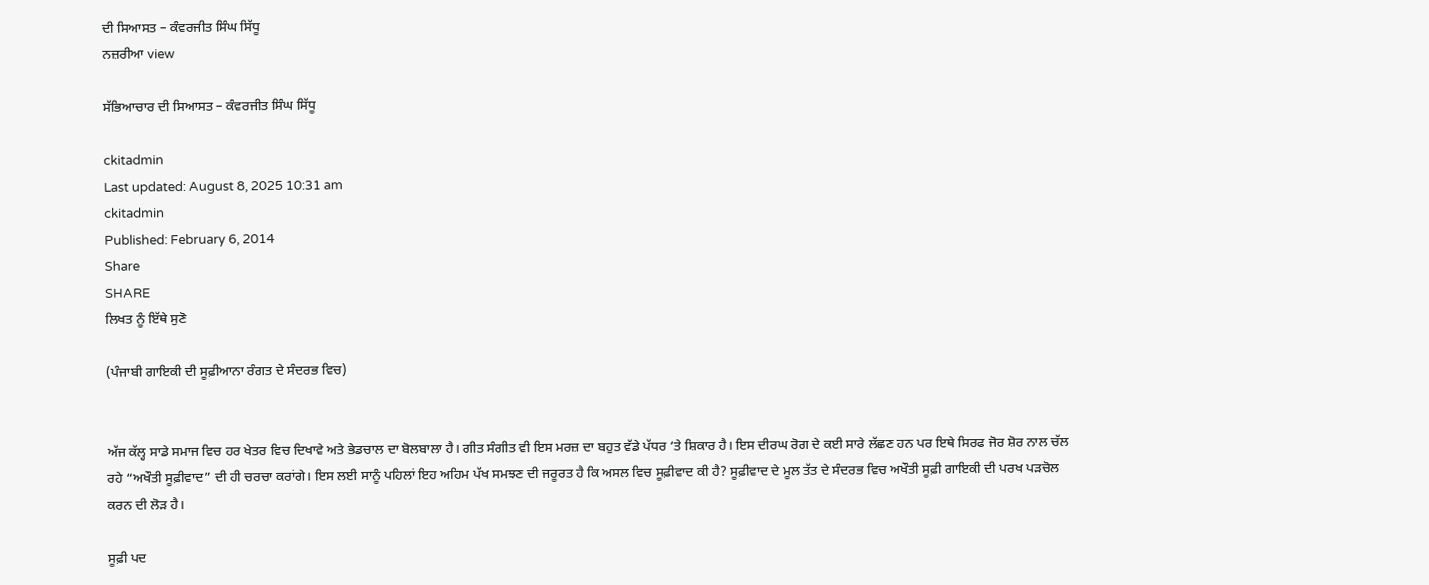ਦੀ ਸਿਆਸਤ – ਕੰਵਰਜੀਤ ਸਿੰਘ ਸਿੱਧੂ
ਨਜ਼ਰੀਆ view

ਸੱਭਿਆਚਾਰ ਦੀ ਸਿਆਸਤ – ਕੰਵਰਜੀਤ ਸਿੰਘ ਸਿੱਧੂ

ckitadmin
Last updated: August 8, 2025 10:31 am
ckitadmin
Published: February 6, 2014
Share
SHARE
ਲਿਖਤ ਨੂੰ ਇੱਥੇ ਸੁਣੋ

(ਪੰਜਾਬੀ ਗਾਇਕੀ ਦੀ ਸੂਫ਼ੀਆਨਾ ਰੰਗਤ ਦੇ ਸੰਦਰਭ ਵਿਚ)


ਅੱਜ ਕੱਲ੍ਹ ਸਾਡੇ ਸਮਾਜ ਵਿਚ ਹਰ ਖੇਤਰ ਵਿਚ ਦਿਖਾਵੇ ਅਤੇ ਭੇਡਚਾਲ ਦਾ ਬੋਲਬਾਲਾ ਹੈ। ਗੀਤ ਸੰਗੀਤ ਵੀ ਇਸ ਮਰਜ਼ ਦਾ ਬਹੁਤ ਵੱਡੇ ਪੱਧਰ ‘ਤੇ ਸ਼ਿਕਾਰ ਹੈ। ਇਸ ਦੀਰਘ ਰੋਗ ਦੇ ਕਈ ਸਾਰੇ ਲੱਛਣ ਹਨ ਪਰ ਇਥੇ ਸਿਰਫ ਜੋਰ ਸ਼ੋਰ ਨਾਲ ਚੱਲ ਰਹੇ “ਅਖੌਤੀ ਸੂਫ਼ੀਵਾਦ” ਦੀ ਹੀ ਚਰਚਾ ਕਰਾਂਗੇ। ਇਸ ਲਈ ਸਾਨੂੰ ਪਹਿਲਾਂ ਇਹ ਅਹਿਮ ਪੱਖ ਸਮਝਣ ਦੀ ਜਰੂਰਤ ਹੈ ਕਿ ਅਸਲ ਵਿਚ ਸੂਫ਼ੀਵਾਦ ਕੀ ਹੈ? ਸੂਫ਼ੀਵਾਦ ਦੇ ਮੂਲ ਤੱਤ ਦੇ ਸੰਦਰਭ ਵਿਚ ਅਖੌਤੀ ਸੂਫ਼ੀ ਗਾਇਕੀ ਦੀ ਪਰਖ ਪੜਚੋਲ ਕਰਨ ਦੀ ਲੋੜ ਹੈ।

ਸੂਫ਼ੀ ਪਦ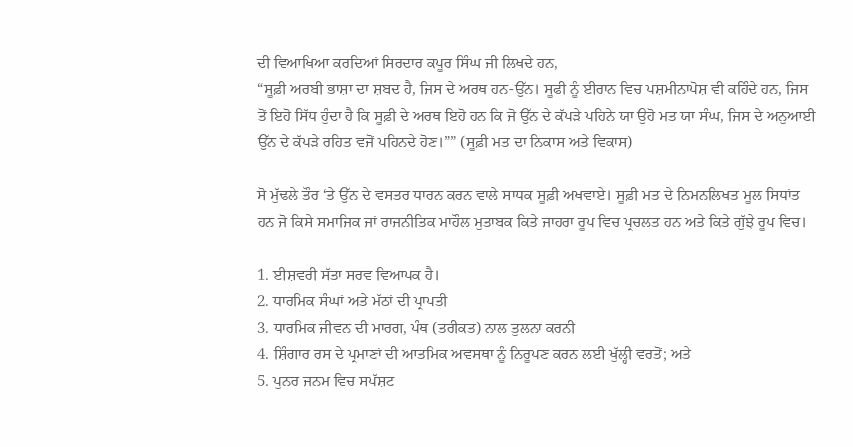ਦੀ ਵਿਆਖਿਆ ਕਰਦਿਆਂ ਸਿਰਦਾਰ ਕਪੂਰ ਸਿੰਘ ਜੀ ਲਿਖਦੇ ਹਨ,
“ਸੂਫ਼ੀ ਅਰਬੀ ਭਾਸ਼ਾ ਦਾ ਸ਼ਬਦ ਹੈ, ਜਿਸ ਦੇ ਅਰਥ ਹਨ-ਉੱਨ। ਸੂਫੀ ਨੂੰ ਈਰਾਨ ਵਿਚ ਪਸ਼ਮੀਨਾਪੋਸ਼ ਵੀ ਕਹਿੰਦੇ ਹਨ, ਜਿਸ ਤੋਂ ਇਹੋ ਸਿੱਧ ਹੁੰਦਾ ਹੈ ਕਿ ਸੂਫ਼ੀ ਦੇ ਅਰਥ ਇਹੋ ਹਨ ਕਿ ਜੋ ਉੱਨ ਦੇ ਕੱਪੜੇ ਪਹਿਨੇ ਯਾ ਉਹੋ ਮਤ ਯਾ ਸੰਘ, ਜਿਸ ਦੇ ਅਨੁਆਈ ਉੱਨ ਦੇ ਕੱਪੜੇ ਰਹਿਤ ਵਜੋਂ ਪਹਿਨਦੇ ਹੋਣ।”” (ਸੂਫ਼ੀ ਮਤ ਦਾ ਨਿਕਾਸ ਅਤੇ ਵਿਕਾਸ)

ਸੋ ਮੁੱਢਲੇ ਤੌਰ ‘ਤੇ ਉੱਨ ਦੇ ਵਸਤਰ ਧਾਰਨ ਕਰਨ ਵਾਲੇ ਸਾਧਕ ਸੂਫ਼ੀ ਅਖਵਾਏ। ਸੂਫ਼ੀ ਮਤ ਦੇ ਨਿਮਨਲਿਖਤ ਮੂਲ ਸਿਧਾਂਤ ਹਨ ਜੋ ਕਿਸੇ ਸਮਾਜਿਕ ਜਾਂ ਰਾਜਨੀਤਿਕ ਮਾਹੌਲ ਮੁਤਾਬਕ ਕਿਤੇ ਜਾਹਰਾ ਰੂਪ ਵਿਚ ਪ੍ਰਚਲਤ ਹਨ ਅਤੇ ਕਿਤੇ ਗੁੱਝੇ ਰੂਪ ਵਿਚ।

1. ਈਸ਼ਵਰੀ ਸੱਤਾ ਸਰਵ ਵਿਆਪਕ ਹੈ।
2. ਧਾਰਮਿਕ ਸੰਘਾਂ ਅਤੇ ਮੱਠਾਂ ਦੀ ਪ੍ਰਾਪਤੀ
3. ਧਾਰਮਿਕ ਜੀਵਨ ਦੀ ਮਾਰਗ, ਪੰਥ (ਤਰੀਕਤ) ਨਾਲ ਤੁਲਨਾ ਕਰਨੀ
4. ਸ਼ਿੰਗਾਰ ਰਸ ਦੇ ਪ੍ਰਮਾਣਾਂ ਦੀ ਆਤਮਿਕ ਅਵਸਥਾ ਨੂੰ ਨਿਰੂਪਣ ਕਰਨ ਲਈ ਖੁੱਲ੍ਹੀ ਵਰਤੋਂ; ਅਤੇ
5. ਪੁਨਰ ਜਨਮ ਵਿਚ ਸਪੱਸ਼ਟ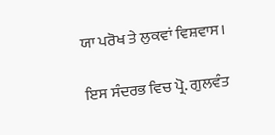ਯਾ ਪਰੋਖ ਤੇ ਲੁਕਵਾਂ ਵਿਸ਼ਵਾਸ।

ਇਸ ਸੰਦਰਭ ਵਿਚ ਪ੍ਰੋ. ਗੁਲਵੰਤ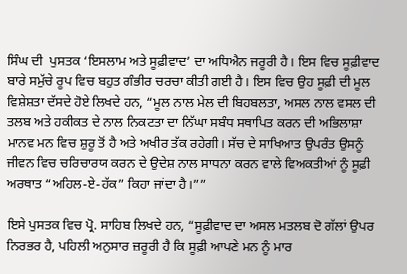ਸਿੰਘ ਦੀ  ਪੁਸਤਕ ‘ਇਸਲਾਮ ਅਤੇ ਸੂਫ਼ੀਵਾਦ’ ਦਾ ਅਧਿਐਨ ਜਰੂਰੀ ਹੈ। ਇਸ ਵਿਚ ਸੂਫ਼ੀਵਾਦ ਬਾਰੇ ਸਮੁੱਚੇ ਰੂਪ ਵਿਚ ਬਹੁਤ ਗੰਭੀਰ ਚਰਚਾ ਕੀਤੀ ਗਈ ਹੈ। ਇਸ ਵਿਚ ਉਹ ਸੂਫ਼ੀ ਦੀ ਮੂਲ ਵਿਸ਼ੇਸ਼ਤਾ ਦੱਸਦੇ ਹੋਏ ਲਿਖਦੇ ਹਨ, “ਮੂਲ ਨਾਲ ਮੇਲ ਦੀ ਬਿਹਬਲਤਾ, ਅਸਲ ਨਾਲ ਵਸਲ ਦੀ ਤਲਬ ਅਤੇ ਹਕੀਕਤ ਦੇ ਨਾਲ ਨਿਕਟਤਾ ਦਾ ਨਿੱਘਾ ਸਬੰਧ ਸਥਾਪਿਤ ਕਰਨ ਦੀ ਅਭਿਲਾਸ਼ਾ ਮਾਨਵ ਮਨ ਵਿਚ ਸ਼ੁਰੂ ਤੋਂ ਹੈ ਅਤੇ ਅਖੀਰ ਤੱਕ ਰਹੇਗੀ। ਸੱਚ ਦੇ ਸਾਖਿਆਤ ਉਪਰੰਤ ਉਸਨੂੰ ਜੀਵਨ ਵਿਚ ਚਰਿਚਾਰਯ ਕਰਨ ਦੇ ਉਦੇਸ਼ ਨਾਲ ਸਾਧਨਾ ਕਰਨ ਵਾਲੇ ਵਿਅਕਤੀਆਂ ਨੂੰ ਸੂਫ਼ੀ ਅਰਥਾਤ “ਅਹਿਲ-ਏ-ਹੱਕ” ਕਿਹਾ ਜਾਂਦਾ ਹੈ।””

ਇਸੇ ਪੁਸਤਕ ਵਿਚ ਪ੍ਰੋ. ਸਾਹਿਬ ਲਿਖਦੇ ਹਨ, “ਸੂਫ਼ੀਵਾਦ ਦਾ ਅਸਲ ਮਤਲਬ ਦੋ ਗੱਲਾਂ ਉਪਰ ਨਿਰਭਰ ਹੈ, ਪਹਿਲੀ ਅਨੁਸਾਰ ਜ਼ਰੂਰੀ ਹੈ ਕਿ ਸੂਫ਼ੀ ਆਪਣੇ ਮਨ ਨੂੰ ਮਾਰ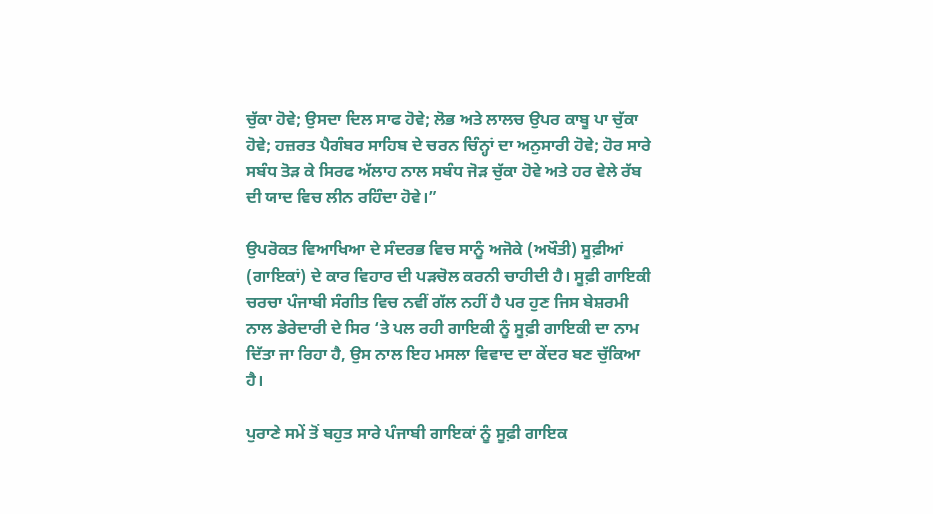ਚੁੱਕਾ ਹੋਵੇ; ਉਸਦਾ ਦਿਲ ਸਾਫ ਹੋਵੇ; ਲੋਭ ਅਤੇ ਲਾਲਚ ਉਪਰ ਕਾਬੂ ਪਾ ਚੁੱਕਾ ਹੋਵੇ; ਹਜ਼ਰਤ ਪੈਗੰਬਰ ਸਾਹਿਬ ਦੇ ਚਰਨ ਚਿੰਨ੍ਹਾਂ ਦਾ ਅਨੁਸਾਰੀ ਹੋਵੇ; ਹੋਰ ਸਾਰੇ ਸਬੰਧ ਤੋੜ ਕੇ ਸਿਰਫ ਅੱਲਾਹ ਨਾਲ ਸਬੰਧ ਜੋੜ ਚੁੱਕਾ ਹੋਵੇ ਅਤੇ ਹਰ ਵੇਲੇ ਰੱਬ ਦੀ ਯਾਦ ਵਿਚ ਲੀਨ ਰਹਿੰਦਾ ਹੋਵੇ।”

ਉਪਰੋਕਤ ਵਿਆਖਿਆ ਦੇ ਸੰਦਰਭ ਵਿਚ ਸਾਨੂੰ ਅਜੋਕੇ (ਅਖੌਤੀ) ਸੂਫ਼ੀਆਂ (ਗਾਇਕਾਂ) ਦੇ ਕਾਰ ਵਿਹਾਰ ਦੀ ਪੜਚੋਲ ਕਰਨੀ ਚਾਹੀਦੀ ਹੈ। ਸੂਫ਼ੀ ਗਾਇਕੀ ਚਰਚਾ ਪੰਜਾਬੀ ਸੰਗੀਤ ਵਿਚ ਨਵੀਂ ਗੱਲ ਨਹੀਂ ਹੈ ਪਰ ਹੁਣ ਜਿਸ ਬੇਸ਼ਰਮੀ ਨਾਲ ਡੇਰੇਦਾਰੀ ਦੇ ਸਿਰ ‘ਤੇ ਪਲ ਰਹੀ ਗਾਇਕੀ ਨੂੰ ਸੂਫ਼ੀ ਗਾਇਕੀ ਦਾ ਨਾਮ ਦਿੱਤਾ ਜਾ ਰਿਹਾ ਹੈ, ਉਸ ਨਾਲ ਇਹ ਮਸਲਾ ਵਿਵਾਦ ਦਾ ਕੇਂਦਰ ਬਣ ਚੁੱਕਿਆ ਹੈ।

ਪੁਰਾਣੇ ਸਮੇਂ ਤੋਂ ਬਹੁਤ ਸਾਰੇ ਪੰਜਾਬੀ ਗਾਇਕਾਂ ਨੂੰ ਸੂਫ਼ੀ ਗਾਇਕ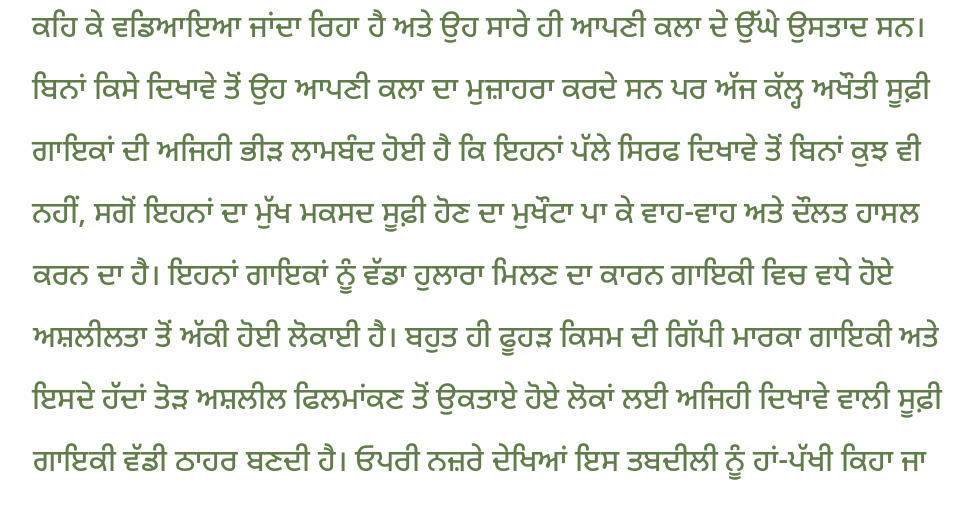ਕਹਿ ਕੇ ਵਡਿਆਇਆ ਜਾਂਦਾ ਰਿਹਾ ਹੈ ਅਤੇ ਉਹ ਸਾਰੇ ਹੀ ਆਪਣੀ ਕਲਾ ਦੇ ਉੱਘੇ ਉਸਤਾਦ ਸਨ। ਬਿਨਾਂ ਕਿਸੇ ਦਿਖਾਵੇ ਤੋਂ ਉਹ ਆਪਣੀ ਕਲਾ ਦਾ ਮੁਜ਼ਾਹਰਾ ਕਰਦੇ ਸਨ ਪਰ ਅੱਜ ਕੱਲ੍ਹ ਅਖੌਤੀ ਸੂਫ਼ੀ ਗਾਇਕਾਂ ਦੀ ਅਜਿਹੀ ਭੀੜ ਲਾਮਬੰਦ ਹੋਈ ਹੈ ਕਿ ਇਹਨਾਂ ਪੱਲੇ ਸਿਰਫ ਦਿਖਾਵੇ ਤੋਂ ਬਿਨਾਂ ਕੁਝ ਵੀ ਨਹੀਂ, ਸਗੋਂ ਇਹਨਾਂ ਦਾ ਮੁੱਖ ਮਕਸਦ ਸੂਫ਼ੀ ਹੋਣ ਦਾ ਮੁਖੌਟਾ ਪਾ ਕੇ ਵਾਹ-ਵਾਹ ਅਤੇ ਦੌਲਤ ਹਾਸਲ ਕਰਨ ਦਾ ਹੈ। ਇਹਨਾਂ ਗਾਇਕਾਂ ਨੂੰ ਵੱਡਾ ਹੁਲਾਰਾ ਮਿਲਣ ਦਾ ਕਾਰਨ ਗਾਇਕੀ ਵਿਚ ਵਧੇ ਹੋਏ ਅਸ਼ਲੀਲਤਾ ਤੋਂ ਅੱਕੀ ਹੋਈ ਲੋਕਾਈ ਹੈ। ਬਹੁਤ ਹੀ ਫੂਹੜ ਕਿਸਮ ਦੀ ਗਿੱਪੀ ਮਾਰਕਾ ਗਾਇਕੀ ਅਤੇ ਇਸਦੇ ਹੱਦਾਂ ਤੋੜ ਅਸ਼ਲੀਲ ਫਿਲਮਾਂਕਣ ਤੋਂ ਉਕਤਾਏ ਹੋਏ ਲੋਕਾਂ ਲਈ ਅਜਿਹੀ ਦਿਖਾਵੇ ਵਾਲੀ ਸੂਫ਼ੀ ਗਾਇਕੀ ਵੱਡੀ ਠਾਹਰ ਬਣਦੀ ਹੈ। ਓਪਰੀ ਨਜ਼ਰੇ ਦੇਖਿਆਂ ਇਸ ਤਬਦੀਲੀ ਨੂੰ ਹਾਂ-ਪੱਖੀ ਕਿਹਾ ਜਾ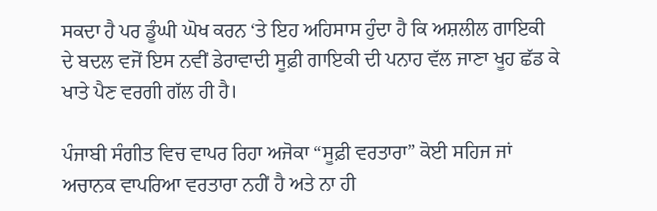ਸਕਦਾ ਹੈ ਪਰ ਡੂੰਘੀ ਘੋਖ ਕਰਨ ‘ਤੇ ਇਹ ਅਹਿਸਾਸ ਹੁੰਦਾ ਹੈ ਕਿ ਅਸ਼ਲੀਲ ਗਾਇਕੀ ਦੇ ਬਦਲ ਵਜੋਂ ਇਸ ਨਵੀਂ ਡੇਰਾਵਾਦੀ ਸੂਫ਼ੀ ਗਾਇਕੀ ਦੀ ਪਨਾਹ ਵੱਲ ਜਾਣਾ ਖੂਹ ਛੱਡ ਕੇ ਖਾਤੇ ਪੈਣ ਵਰਗੀ ਗੱਲ ਹੀ ਹੈ।

ਪੰਜਾਬੀ ਸੰਗੀਤ ਵਿਚ ਵਾਪਰ ਰਿਹਾ ਅਜੋਕਾ “ਸੂਫ਼ੀ ਵਰਤਾਰਾ” ਕੋਈ ਸਹਿਜ ਜਾਂ ਅਚਾਨਕ ਵਾਪਰਿਆ ਵਰਤਾਰਾ ਨਹੀਂ ਹੈ ਅਤੇ ਨਾ ਹੀ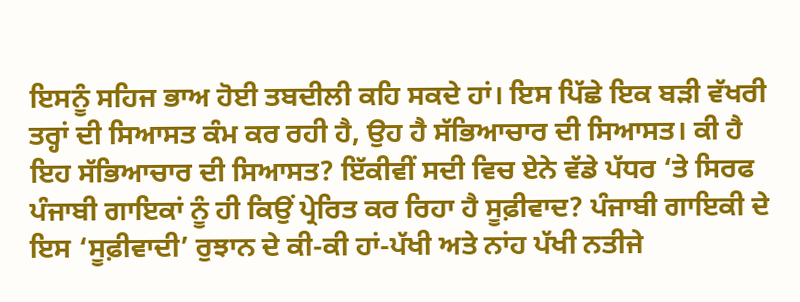ਇਸਨੂੰ ਸਹਿਜ ਭਾਅ ਹੋਈ ਤਬਦੀਲੀ ਕਹਿ ਸਕਦੇ ਹਾਂ। ਇਸ ਪਿੱਛੇ ਇਕ ਬੜੀ ਵੱਖਰੀ ਤਰ੍ਹਾਂ ਦੀ ਸਿਆਸਤ ਕੰਮ ਕਰ ਰਹੀ ਹੈ, ਉਹ ਹੈ ਸੱਭਿਆਚਾਰ ਦੀ ਸਿਆਸਤ। ਕੀ ਹੈ ਇਹ ਸੱਭਿਆਚਾਰ ਦੀ ਸਿਆਸਤ? ਇੱਕੀਵੀਂ ਸਦੀ ਵਿਚ ਏਨੇ ਵੱਡੇ ਪੱਧਰ ‘ਤੇ ਸਿਰਫ ਪੰਜਾਬੀ ਗਾਇਕਾਂ ਨੂੰ ਹੀ ਕਿਉਂ ਪ੍ਰੇਰਿਤ ਕਰ ਰਿਹਾ ਹੈ ਸੂਫ਼ੀਵਾਦ? ਪੰਜਾਬੀ ਗਾਇਕੀ ਦੇ ਇਸ ‘ਸੂਫ਼ੀਵਾਦੀ’ ਰੁਝਾਨ ਦੇ ਕੀ-ਕੀ ਹਾਂ-ਪੱਖੀ ਅਤੇ ਨਾਂਹ ਪੱਖੀ ਨਤੀਜੇ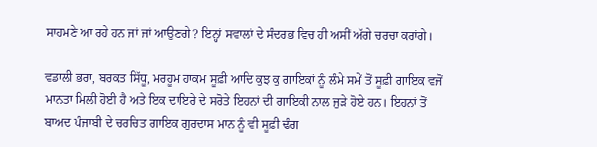ਸਾਹਮਣੇ ਆ ਰਹੇ ਹਨ ਜਾਂ ਜਾਂ ਆਉਣਗੇ? ਇਨ੍ਹਾਂ ਸਵਾਲਾਂ ਦੇ ਸੰਦਰਭ ਵਿਚ ਹੀ ਅਸੀਂ ਅੱਗੇ ਚਰਚਾ ਕਰਾਂਗੇ।

ਵਡਾਲੀ ਭਰਾ, ਬਰਕਤ ਸਿੱਧੂ, ਮਰਹੂਮ ਹਾਕਮ ਸੂਫ਼ੀ ਆਦਿ ਕੁਝ ਕੁ ਗਾਇਕਾਂ ਨੂੰ ਲੰਮੇ ਸਮੇਂ ਤੋਂ ਸੂਫ਼ੀ ਗਾਇਕ ਵਜੋਂ ਮਾਨਤਾ ਮਿਲੀ ਹੋਈ ਹੈ ਅਤੇ ਇਕ ਦਾਇਰੇ ਦੇ ਸਰੋਤੇ ਇਹਨਾਂ ਦੀ ਗਾਇਕੀ ਨਾਲ ਜੁੜੇ ਹੋਏ ਹਨ। ਇਹਨਾਂ ਤੋਂ ਬਾਅਦ ਪੰਜਾਬੀ ਦੇ ਚਰਚਿਤ ਗਾਇਕ ਗੁਰਦਾਸ ਮਾਨ ਨੂੰ ਵੀ ਸੂਫ਼ੀ ਢੰਗ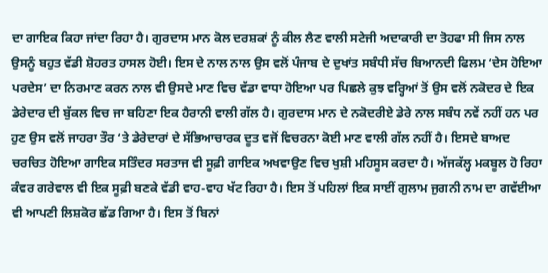ਦਾ ਗਾਇਕ ਕਿਹਾ ਜਾਂਦਾ ਰਿਹਾ ਹੈ। ਗੁਰਦਾਸ ਮਾਨ ਕੋਲ ਦਰਸ਼ਕਾਂ ਨੂੰ ਕੀਲ ਲੈਣ ਵਾਲੀ ਸਟੇਜੀ ਅਦਾਕਾਰੀ ਦਾ ਤੋਹਫਾ ਸੀ ਜਿਸ ਨਾਲ ਉਸਨੂੰ ਬਹੁਤ ਵੱਡੀ ਸ਼ੋਹਰਤ ਹਾਸਲ ਹੋਈ। ਇਸ ਦੇ ਨਾਲ ਨਾਲ ਉਸ ਵਲੋਂ ਪੰਜਾਬ ਦੇ ਦੁਖਾਂਤ ਸਬੰਧੀ ਸੱਚ ਬਿਆਨਦੀ ਫਿਲਮ ‘ਦੇਸ ਹੋਇਆ ਪਰਦੇਸ’ ਦਾ ਨਿਰਮਾਣ ਕਰਨ ਨਾਲ ਵੀ ਉਸਦੇ ਮਾਣ ਵਿਚ ਵੱਡਾ ਵਾਧਾ ਹੋਇਆ ਪਰ ਪਿਛਲੇ ਕੁਝ ਵਰ੍ਹਿਆਂ ਤੋਂ ਉਸ ਵਲੋਂ ਨਕੋਦਰ ਦੇ ਇਕ ਡੇਰੇਦਾਰ ਦੀ ਬੁੱਕਲ ਵਿਚ ਜਾ ਬਹਿਣਾ ਇਕ ਹੈਰਾਨੀ ਵਾਲੀ ਗੱਲ ਹੈ। ਗੁਰਦਾਸ ਮਾਨ ਦੇ ਨਕੋਦਰੀਏ ਡੇਰੇ ਨਾਲ ਸਬੰਧ ਨਵੇਂ ਨਹੀਂ ਹਨ ਪਰ ਹੁਣ ਉਸ ਵਲੋਂ ਜਾਹਰਾ ਤੌਰ ‘ਤੇ ਡੇਰੇਦਾਰਾਂ ਦੇ ਸੱਭਿਆਚਾਰਕ ਦੂਤ ਵਜੋਂ ਵਿਚਰਨਾ ਕੋਈ ਮਾਣ ਵਾਲੀ ਗੱਲ ਨਹੀਂ ਹੈ। ਇਸਦੇ ਬਾਅਦ ਚਰਚਿਤ ਹੋਇਆ ਗਾਇਕ ਸਤਿੰਦਰ ਸਰਤਾਜ ਵੀ ਸੂਫ਼ੀ ਗਾਇਕ ਅਖਵਾਉਣ ਵਿਚ ਖੁਸ਼ੀ ਮਹਿਸੂਸ ਕਰਦਾ ਹੈ। ਅੱਜਕੱਲ੍ਹ ਮਕਬੂਲ ਹੋ ਰਿਹਾ ਕੰਵਰ ਗਰੇਵਾਲ ਵੀ ਇਕ ਸੂਫ਼ੀ ਬਣਕੇ ਵੱਡੀ ਵਾਹ-ਵਾਹ ਖੱਟ ਰਿਹਾ ਹੈ। ਇਸ ਤੋਂ ਪਹਿਲਾਂ ਇਕ ਸਾਈਂ ਗੁਲਾਮ ਜੁਗਨੀ ਨਾਮ ਦਾ ਗਵੱਈਆ ਵੀ ਆਪਣੀ ਲਿਸ਼ਕੋਰ ਛੱਡ ਗਿਆ ਹੈ। ਇਸ ਤੋਂ ਬਿਨਾਂ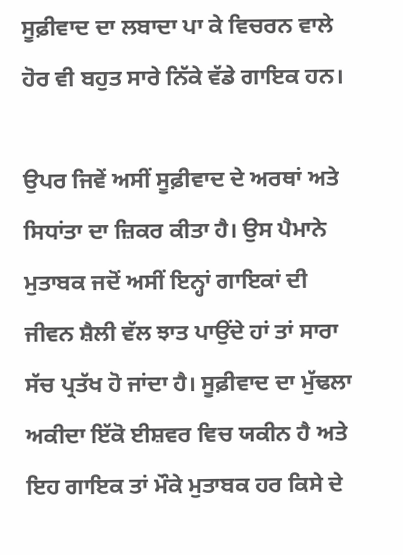ਸੂਫ਼ੀਵਾਦ ਦਾ ਲਬਾਦਾ ਪਾ ਕੇ ਵਿਚਰਨ ਵਾਲੇ ਹੋਰ ਵੀ ਬਹੁਤ ਸਾਰੇ ਨਿੱਕੇ ਵੱਡੇ ਗਾਇਕ ਹਨ।

ਉਪਰ ਜਿਵੇਂ ਅਸੀਂ ਸੂਫ਼ੀਵਾਦ ਦੇ ਅਰਥਾਂ ਅਤੇ ਸਿਧਾਂਤਾ ਦਾ ਜ਼ਿਕਰ ਕੀਤਾ ਹੈ। ਉਸ ਪੈਮਾਨੇ ਮੁਤਾਬਕ ਜਦੋਂ ਅਸੀਂ ਇਨ੍ਹਾਂ ਗਾਇਕਾਂ ਦੀ ਜੀਵਨ ਸ਼ੈਲੀ ਵੱਲ ਝਾਤ ਪਾਉਂਦੇ ਹਾਂ ਤਾਂ ਸਾਰਾ ਸੱਚ ਪ੍ਰਤੱਖ ਹੋ ਜਾਂਦਾ ਹੈ। ਸੂਫ਼ੀਵਾਦ ਦਾ ਮੁੱਢਲਾ ਅਕੀਦਾ ਇੱਕੋ ਈਸ਼ਵਰ ਵਿਚ ਯਕੀਨ ਹੈ ਅਤੇ ਇਹ ਗਾਇਕ ਤਾਂ ਮੌਕੇ ਮੁਤਾਬਕ ਹਰ ਕਿਸੇ ਦੇ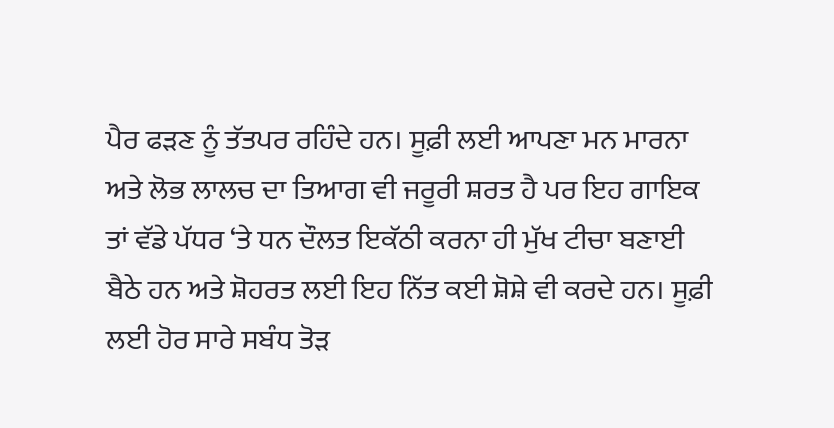ਪੈਰ ਫੜਣ ਨੂੰ ਤੱਤਪਰ ਰਹਿੰਦੇ ਹਨ। ਸੂਫ਼ੀ ਲਈ ਆਪਣਾ ਮਨ ਮਾਰਨਾ ਅਤੇ ਲੋਭ ਲਾਲਚ ਦਾ ਤਿਆਗ ਵੀ ਜਰੂਰੀ ਸ਼ਰਤ ਹੈ ਪਰ ਇਹ ਗਾਇਕ ਤਾਂ ਵੱਡੇ ਪੱਧਰ ‘ਤੇ ਧਨ ਦੌਲਤ ਇਕੱਠੀ ਕਰਨਾ ਹੀ ਮੁੱਖ ਟੀਚਾ ਬਣਾਈ ਬੈਠੇ ਹਨ ਅਤੇ ਸ਼ੋਹਰਤ ਲਈ ਇਹ ਨਿੱਤ ਕਈ ਸ਼ੋਸ਼ੇ ਵੀ ਕਰਦੇ ਹਨ। ਸੂਫ਼ੀ ਲਈ ਹੋਰ ਸਾਰੇ ਸਬੰਧ ਤੋੜ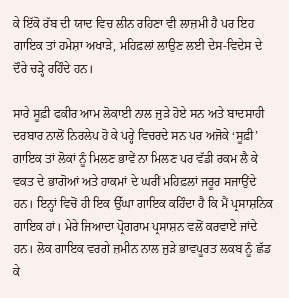ਕੇ ਇੱਕੋ ਰੱਬ ਦੀ ਯਾਦ ਵਿਚ ਲੀਨ ਰਹਿਣਾ ਵੀ ਲਾਜ਼ਮੀ ਹੈ ਪਰ ਇਹ ਗਾਇਕ ਤਾਂ ਹਮੇਸ਼ਾ ਅਖਾੜੇ, ਮਹਿਫ਼ਲਾਂ ਲਾਉਣ ਲਈ ਦੇਸ-ਵਿਦੇਸ ਦੇ ਦੌਰੇ ਚੜ੍ਹੇ ਰਹਿੰਦੇ ਹਨ।

ਸਾਰੇ ਸੂਫ਼ੀ ਫਕੀਰ ਆਮ ਲੋਕਾਈ ਨਾਲ ਜੁੜੇ ਹੋਏ ਸਨ ਅਤੇ ਬਾਦਸਾਹੀ ਦਰਬਾਰ ਨਾਲੋਂ ਨਿਰਲੇਪ ਹੋ ਕੇ ਪਰ੍ਹੇ ਵਿਚਰਦੇ ਸਨ ਪਰ ਅਜੋਕੇ ‘ਸੂਫ਼ੀ’ ਗਾਇਕ ਤਾਂ ਲੋਕਾਂ ਨੂੰ ਮਿਲਣ ਭਾਵੇਂ ਨਾ ਮਿਲਣ ਪਰ ਵੱਡੀ ਰਕਮ ਲੈ ਕੇ ਵਕਤ ਦੇ ਭਾਗੋਆਂ ਅਤੇ ਹਾਕਮਾਂ ਦੇ ਘਰੀਂ ਮਹਿਫ਼ਲਾਂ ਜਰੂਰ ਸਜਾਉਂਦੇ ਹਨ। ਇਨ੍ਹਾਂ ਵਿਚੋਂ ਹੀ ਇਕ ਉੱਘਾ ਗਾਇਕ ਕਹਿੰਦਾ ਹੈ ਕਿ ਮੈਂ ਪ੍ਰਸਾਸ਼ਨਿਕ ਗਾਇਕ ਹਾਂ। ਮੇਰੇ ਜਿਆਦਾ ਪ੍ਰੋਗਰਾਮ ਪ੍ਰਸਾਸ਼ਨ ਵਲੋਂ ਕਰਵਾਏ ਜਾਂਦੇ ਹਨ। ਲੋਕ ਗਾਇਕ ਵਰਗੇ ਜ਼ਮੀਨ ਨਾਲ ਜੁੜੇ ਭਾਵਪੂਰਤ ਲਕਬ ਨੂੰ ਛੱਡ ਕੇ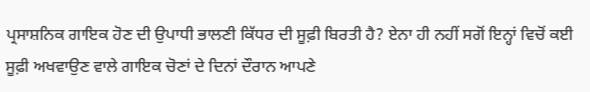ਪ੍ਰਸਾਸ਼ਨਿਕ ਗਾਇਕ ਹੋਣ ਦੀ ਉਪਾਧੀ ਭਾਲਣੀ ਕਿੱਧਰ ਦੀ ਸੂਫ਼ੀ ਬਿਰਤੀ ਹੈ? ਏਨਾ ਹੀ ਨਹੀਂ ਸਗੋਂ ਇਨ੍ਹਾਂ ਵਿਚੋਂ ਕਈ ਸੂਫ਼ੀ ਅਖਵਾਉਣ ਵਾਲੇ ਗਾਇਕ ਚੋਣਾਂ ਦੇ ਦਿਨਾਂ ਦੌਰਾਨ ਆਪਣੇ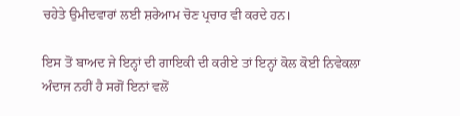ਚਹੇਤੇ ਉਮੀਦਵਾਰਾਂ ਲਈ ਸ਼ਰੇਆਮ ਚੋਣ ਪ੍ਰਚਾਰ ਵੀ ਕਰਦੇ ਹਨ।

ਇਸ ਤੋਂ ਬਾਅਦ ਜੇ ਇਨ੍ਹਾਂ ਦੀ ਗਾਇਕੀ ਦੀ ਕਰੀਏ ਤਾਂ ਇਨ੍ਹਾਂ ਕੋਲ ਕੋਈ ਨਿਵੇਕਲਾ ਅੰਦਾਜ ਨਹੀਂ ਹੈ ਸਗੋਂ ਇਨਾਂ ਵਲੋਂ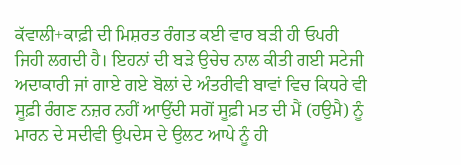ਕੱਵਾਲੀ+ਕਾਫ਼ੀ ਦੀ ਮਿਸ਼ਰਤ ਰੰਗਤ ਕਈ ਵਾਰ ਬੜੀ ਹੀ ਓਪਰੀ ਜਿਹੀ ਲਗਦੀ ਹੈ। ਇਹਨਾਂ ਦੀ ਬੜੇ ਉਚੇਚ ਨਾਲ ਕੀਤੀ ਗਈ ਸਟੇਜੀ ਅਦਾਕਾਰੀ ਜਾਂ ਗਾਏ ਗਏ ਬੋਲਾਂ ਦੇ ਅੰਤਰੀਵੀ ਬਾਵਾਂ ਵਿਚ ਕਿਧਰੇ ਵੀ ਸੂਫ਼ੀ ਰੰਗਣ ਨਜ਼ਰ ਨਹੀਂ ਆਉਂਦੀ ਸਗੋਂ ਸੂਫ਼ੀ ਮਤ ਦੀ ਮੈਂ (ਹਉਮੈ) ਨੂੰ ਮਾਰਨ ਦੇ ਸਦੀਵੀ ਉਪਦੇਸ ਦੇ ਉਲਟ ਆਪੇ ਨੂੰ ਹੀ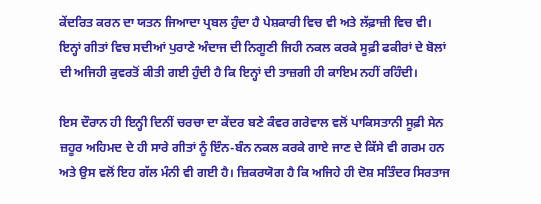ਕੇਂਦਰਿਤ ਕਰਨ ਦਾ ਯਤਨ ਜਿਆਦਾ ਪ੍ਰਬਲ ਹੁੰਦਾ ਹੈ ਪੇਸ਼ਕਾਰੀ ਵਿਚ ਵੀ ਅਤੇ ਲੱਫ਼ਾਜ਼ੀ ਵਿਚ ਵੀ। ਇਨ੍ਹਾਂ ਗੀਤਾਂ ਵਿਚ ਸਦੀਆਂ ਪੁਰਾਣੇ ਅੰਦਾਜ ਦੀ ਨਿਗੂਣੀ ਜਿਹੀ ਨਕਲ ਕਰਕੇ ਸੂਫ਼ੀ ਫਕੀਰਾਂ ਦੇ ਬੋਲਾਂ ਦੀ ਅਜਿਹੀ ਕੁਵਰਤੋਂ ਕੀਤੀ ਗਈ ਹੁੰਦੀ ਹੈ ਕਿ ਇਨ੍ਹਾਂ ਦੀ ਤਾਜ਼ਗੀ ਹੀ ਕਾਇਮ ਨਹੀਂ ਰਹਿੰਦੀ।

ਇਸ ਦੌਰਾਨ ਹੀ ਇਨ੍ਹੀ ਦਿਨੀਂ ਚਰਚਾ ਦਾ ਕੇਂਦਰ ਬਣੇ ਕੰਵਰ ਗਰੇਵਾਲ ਵਲੋਂ ਪਾਕਿਸਤਾਨੀ ਸੂਫ਼ੀ ਸੇਨ ਜ਼ਹੂਰ ਅਹਿਮਦ ਦੇ ਹੀ ਸਾਰੇ ਗੀਤਾਂ ਨੂੰ ਇੰਨ-ਬੰਨ ਨਕਲ ਕਰਕੇ ਗਾਏ ਜਾਣ ਦੇ ਕਿੱਸੇ ਵੀ ਗਰਮ ਹਨ ਅਤੇ ਉਸ ਵਲੋਂ ਇਹ ਗੱਲ ਮੰਨੀ ਵੀ ਗਈ ਹੈ। ਜ਼ਿਕਰਯੋਗ ਹੈ ਕਿ ਅਜਿਹੇ ਹੀ ਦੋਸ਼ ਸਤਿੰਦਰ ਸਿਰਤਾਜ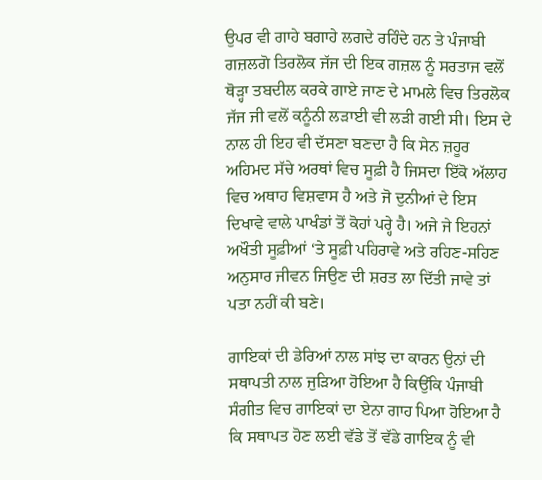ਉਪਰ ਵੀ ਗਾਹੇ ਬਗਾਹੇ ਲਗਦੇ ਰਹਿੰਦੇ ਹਨ ਤੇ ਪੰਜਾਬੀ ਗਜ਼ਲਗੋ ਤਿਰਲੋਕ ਜੱਜ ਦੀ ਇਕ ਗਜ਼ਲ ਨੂੰ ਸਰਤਾਜ ਵਲੋਂ ਥੋੜ੍ਹਾ ਤਬਦੀਲ ਕਰਕੇ ਗਾਏ ਜਾਣ ਦੇ ਮਾਮਲੇ ਵਿਚ ਤਿਰਲੋਕ ਜੱਜ ਜੀ ਵਲੋਂ ਕਨੂੰਨੀ ਲੜਾਈ ਵੀ ਲੜੀ ਗਈ ਸੀ। ਇਸ ਦੇ ਨਾਲ ਹੀ ਇਹ ਵੀ ਦੱਸਣਾ ਬਣਦਾ ਹੈ ਕਿ ਸੇਨ ਜ਼ਹੂਰ ਅਹਿਮਦ ਸੱਚੇ ਅਰਥਾਂ ਵਿਚ ਸੂਫ਼ੀ ਹੈ ਜਿਸਦਾ ਇੱਕੋ ਅੱਲਾਹ ਵਿਚ ਅਥਾਹ ਵਿਸ਼ਵਾਸ ਹੈ ਅਤੇ ਜੋ ਦੁਨੀਆਂ ਦੇ ਇਸ ਦਿਖਾਵੇ ਵਾਲੇ ਪਾਖੰਡਾਂ ਤੋਂ ਕੋਹਾਂ ਪਰ੍ਹੇ ਹੈ। ਅਜੇ ਜੇ ਇਹਨਾਂ ਅਖੌਤੀ ਸੂਫ਼ੀਆਂ ‘ਤੇ ਸੂਫ਼ੀ ਪਹਿਰਾਵੇ ਅਤੇ ਰਹਿਣ-ਸਹਿਣ ਅਨੁਸਾਰ ਜੀਵਨ ਜਿਉਣ ਦੀ ਸ਼ਰਤ ਲਾ ਦਿੱਤੀ ਜਾਵੇ ਤਾਂ ਪਤਾ ਨਹੀਂ ਕੀ ਬਣੇ।

ਗਾਇਕਾਂ ਦੀ ਡੇਰਿਆਂ ਨਾਲ ਸਾਂਝ ਦਾ ਕਾਰਨ ਉਨਾਂ ਦੀ ਸਥਾਪਤੀ ਨਾਲ ਜੁੜਿਆ ਹੋਇਆ ਹੈ ਕਿਉਂਕਿ ਪੰਜਾਬੀ ਸੰਗੀਤ ਵਿਚ ਗਾਇਕਾਂ ਦਾ ਏਨਾ ਗਾਹ ਪਿਆ ਹੋਇਆ ਹੈ ਕਿ ਸਥਾਪਤ ਹੋਣ ਲਈ ਵੱਡੇ ਤੋਂ ਵੱਡੇ ਗਾਇਕ ਨੂੰ ਵੀ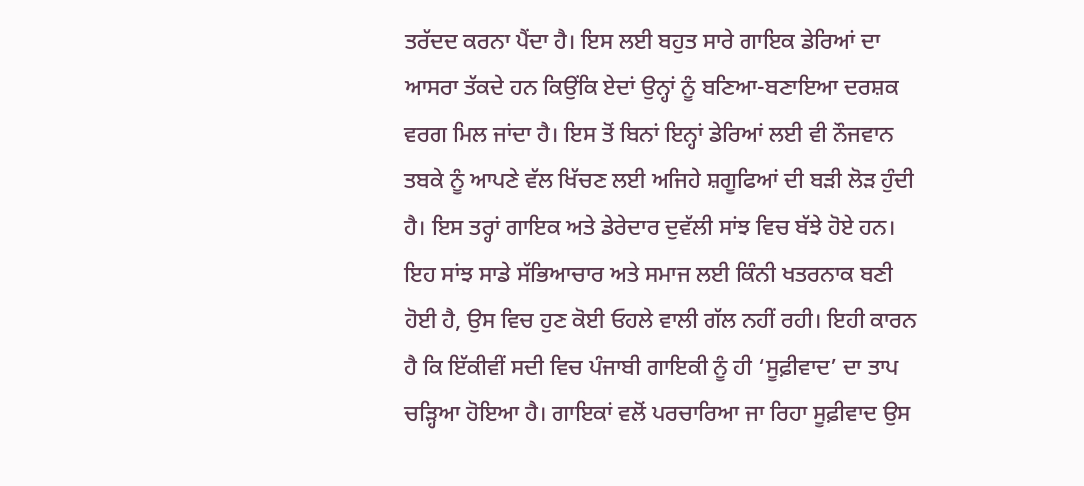ਤਰੱਦਦ ਕਰਨਾ ਪੈਂਦਾ ਹੈ। ਇਸ ਲਈ ਬਹੁਤ ਸਾਰੇ ਗਾਇਕ ਡੇਰਿਆਂ ਦਾ ਆਸਰਾ ਤੱਕਦੇ ਹਨ ਕਿਉਂਕਿ ਏਦਾਂ ਉਨ੍ਹਾਂ ਨੂੰ ਬਣਿਆ-ਬਣਾਇਆ ਦਰਸ਼ਕ ਵਰਗ ਮਿਲ ਜਾਂਦਾ ਹੈ। ਇਸ ਤੋਂ ਬਿਨਾਂ ਇਨ੍ਹਾਂ ਡੇਰਿਆਂ ਲਈ ਵੀ ਨੌਜਵਾਨ ਤਬਕੇ ਨੂੰ ਆਪਣੇ ਵੱਲ ਖਿੱਚਣ ਲਈ ਅਜਿਹੇ ਸ਼ਗੂਫਿਆਂ ਦੀ ਬੜੀ ਲੋੜ ਹੁੰਦੀ ਹੈ। ਇਸ ਤਰ੍ਹਾਂ ਗਾਇਕ ਅਤੇ ਡੇਰੇਦਾਰ ਦੁਵੱਲੀ ਸਾਂਝ ਵਿਚ ਬੱਝੇ ਹੋਏ ਹਨ। ਇਹ ਸਾਂਝ ਸਾਡੇ ਸੱਭਿਆਚਾਰ ਅਤੇ ਸਮਾਜ ਲਈ ਕਿੰਨੀ ਖਤਰਨਾਕ ਬਣੀ ਹੋਈ ਹੈ, ਉਸ ਵਿਚ ਹੁਣ ਕੋਈ ਓਹਲੇ ਵਾਲੀ ਗੱਲ ਨਹੀਂ ਰਹੀ। ਇਹੀ ਕਾਰਨ ਹੈ ਕਿ ਇੱਕੀਵੀਂ ਸਦੀ ਵਿਚ ਪੰਜਾਬੀ ਗਾਇਕੀ ਨੂੰ ਹੀ ‘ਸੂਫ਼ੀਵਾਦ’ ਦਾ ਤਾਪ ਚੜ੍ਹਿਆ ਹੋਇਆ ਹੈ। ਗਾਇਕਾਂ ਵਲੋਂ ਪਰਚਾਰਿਆ ਜਾ ਰਿਹਾ ਸੂਫ਼ੀਵਾਦ ਉਸ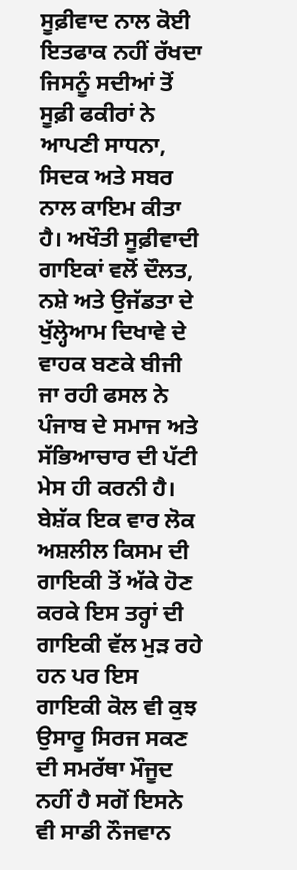ਸੂਫ਼ੀਵਾਦ ਨਾਲ ਕੋਈ ਇਤਫਾਕ ਨਹੀਂ ਰੱਖਦਾ ਜਿਸਨੂੰ ਸਦੀਆਂ ਤੋਂ ਸੂਫ਼ੀ ਫਕੀਰਾਂ ਨੇ ਆਪਣੀ ਸਾਧਨਾ, ਸਿਦਕ ਅਤੇ ਸਬਰ ਨਾਲ ਕਾਇਮ ਕੀਤਾ ਹੈ। ਅਖੌਤੀ ਸੂਫ਼ੀਵਾਦੀ ਗਾਇਕਾਂ ਵਲੋਂ ਦੌਲਤ, ਨਸ਼ੇ ਅਤੇ ਉਜੱਡਤਾ ਦੇ ਖੁੱਲ੍ਹੇਆਮ ਦਿਖਾਵੇ ਦੇ ਵਾਹਕ ਬਣਕੇ ਬੀਜੀ ਜਾ ਰਹੀ ਫਸਲ ਨੇ ਪੰਜਾਬ ਦੇ ਸਮਾਜ ਅਤੇ ਸੱਭਿਆਚਾਰ ਦੀ ਪੱਟੀ ਮੇਸ ਹੀ ਕਰਨੀ ਹੈ। ਬੇਸ਼ੱਕ ਇਕ ਵਾਰ ਲੋਕ ਅਸ਼ਲੀਲ ਕਿਸਮ ਦੀ ਗਾਇਕੀ ਤੋਂ ਅੱਕੇ ਹੋਣ ਕਰਕੇ ਇਸ ਤਰ੍ਹਾਂ ਦੀ ਗਾਇਕੀ ਵੱਲ ਮੁੜ ਰਹੇ ਹਨ ਪਰ ਇਸ ਗਾਇਕੀ ਕੋਲ ਵੀ ਕੁਝ ਉਸਾਰੂ ਸਿਰਜ ਸਕਣ ਦੀ ਸਮਰੱਥਾ ਮੌਜੂਦ ਨਹੀਂ ਹੈ ਸਗੋਂ ਇਸਨੇ ਵੀ ਸਾਡੀ ਨੌਜਵਾਨ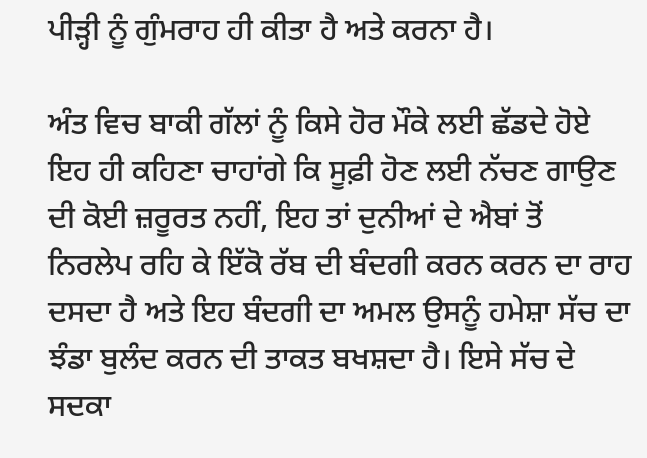ਪੀੜ੍ਹੀ ਨੂੰ ਗੁੰਮਰਾਹ ਹੀ ਕੀਤਾ ਹੈ ਅਤੇ ਕਰਨਾ ਹੈ।

ਅੰਤ ਵਿਚ ਬਾਕੀ ਗੱਲਾਂ ਨੂੰ ਕਿਸੇ ਹੋਰ ਮੌਕੇ ਲਈ ਛੱਡਦੇ ਹੋਏ ਇਹ ਹੀ ਕਹਿਣਾ ਚਾਹਾਂਗੇ ਕਿ ਸੂਫ਼ੀ ਹੋਣ ਲਈ ਨੱਚਣ ਗਾਉਣ ਦੀ ਕੋਈ ਜ਼ਰੂਰਤ ਨਹੀਂ, ਇਹ ਤਾਂ ਦੁਨੀਆਂ ਦੇ ਐਬਾਂ ਤੋਂ ਨਿਰਲੇਪ ਰਹਿ ਕੇ ਇੱਕੋ ਰੱਬ ਦੀ ਬੰਦਗੀ ਕਰਨ ਕਰਨ ਦਾ ਰਾਹ ਦਸਦਾ ਹੈ ਅਤੇ ਇਹ ਬੰਦਗੀ ਦਾ ਅਮਲ ਉਸਨੂੰ ਹਮੇਸ਼ਾ ਸੱਚ ਦਾ ਝੰਡਾ ਬੁਲੰਦ ਕਰਨ ਦੀ ਤਾਕਤ ਬਖਸ਼ਦਾ ਹੈ। ਇਸੇ ਸੱਚ ਦੇ ਸਦਕਾ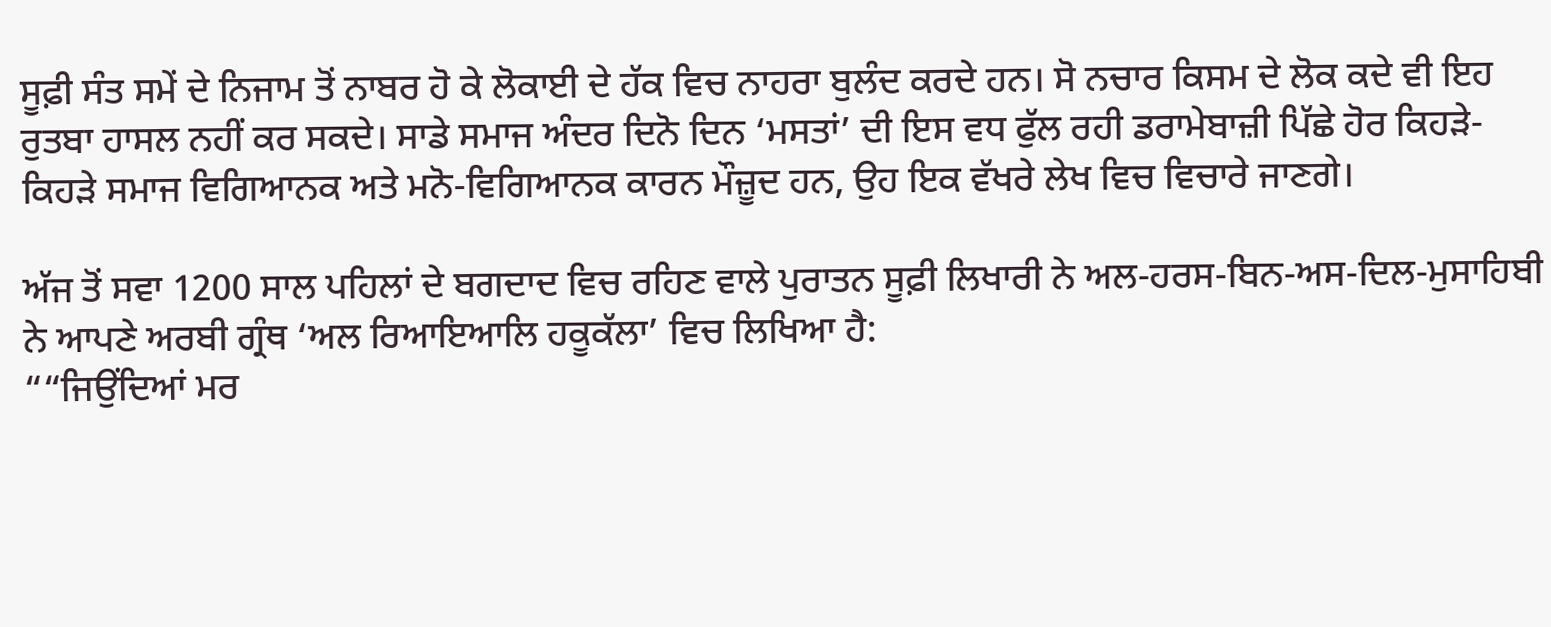ਸੂਫ਼ੀ ਸੰਤ ਸਮੇਂ ਦੇ ਨਿਜਾਮ ਤੋਂ ਨਾਬਰ ਹੋ ਕੇ ਲੋਕਾਈ ਦੇ ਹੱਕ ਵਿਚ ਨਾਹਰਾ ਬੁਲੰਦ ਕਰਦੇ ਹਨ। ਸੋ ਨਚਾਰ ਕਿਸਮ ਦੇ ਲੋਕ ਕਦੇ ਵੀ ਇਹ ਰੁਤਬਾ ਹਾਸਲ ਨਹੀਂ ਕਰ ਸਕਦੇ। ਸਾਡੇ ਸਮਾਜ ਅੰਦਰ ਦਿਨੋ ਦਿਨ ‘ਮਸਤਾਂ’ ਦੀ ਇਸ ਵਧ ਫੁੱਲ ਰਹੀ ਡਰਾਮੇਬਾਜ਼ੀ ਪਿੱਛੇ ਹੋਰ ਕਿਹੜੇ-ਕਿਹੜੇ ਸਮਾਜ ਵਿਗਿਆਨਕ ਅਤੇ ਮਨੋ-ਵਿਗਿਆਨਕ ਕਾਰਨ ਮੌਜ਼ੂਦ ਹਨ, ਉਹ ਇਕ ਵੱਖਰੇ ਲੇਖ ਵਿਚ ਵਿਚਾਰੇ ਜਾਣਗੇ।

ਅੱਜ ਤੋਂ ਸਵਾ 1200 ਸਾਲ ਪਹਿਲਾਂ ਦੇ ਬਗਦਾਦ ਵਿਚ ਰਹਿਣ ਵਾਲੇ ਪੁਰਾਤਨ ਸੂਫ਼ੀ ਲਿਖਾਰੀ ਨੇ ਅਲ-ਹਰਸ-ਬਿਨ-ਅਸ-ਦਿਲ-ਮੁਸਾਹਿਬੀ ਨੇ ਆਪਣੇ ਅਰਬੀ ਗ੍ਰੰਥ ‘ਅਲ ਰਿਆਇਆਲਿ ਹਕੂਕੱਲਾ’ ਵਿਚ ਲਿਖਿਆ ਹੈ:
““ਜਿਉਂਦਿਆਂ ਮਰ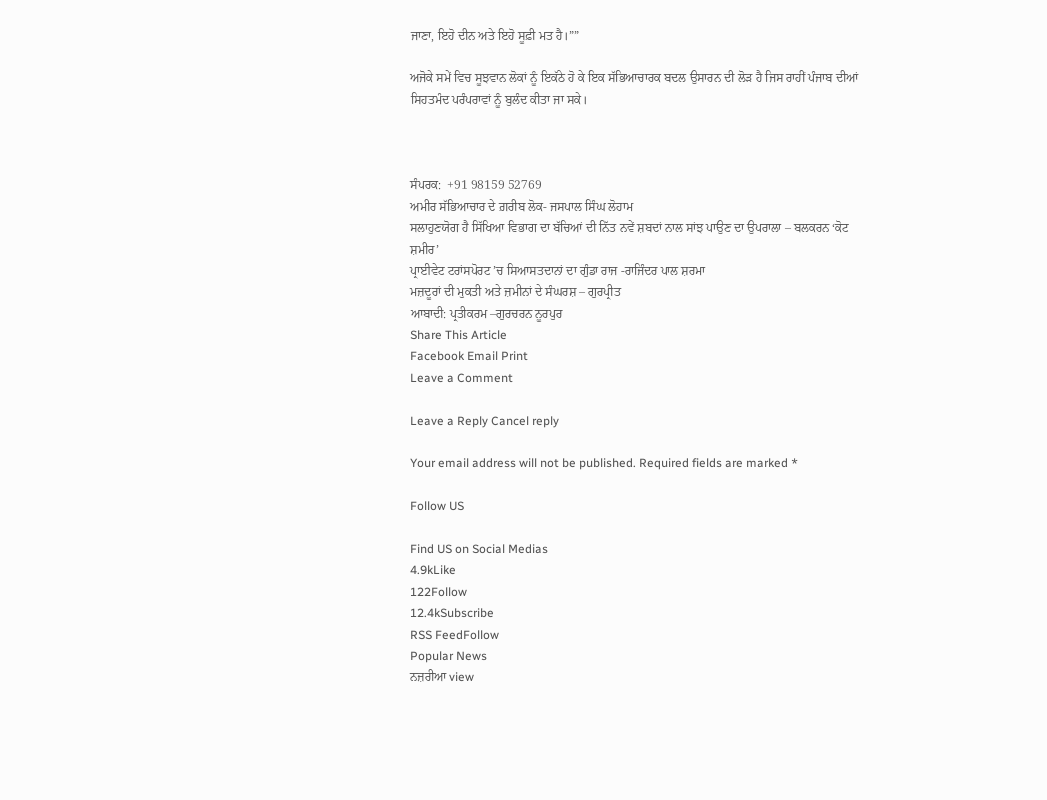ਜਾਣਾ, ਇਹੋ ਦੀਨ ਅਤੇ ਇਹੋ ਸੂਫ਼ੀ ਮਤ ਹੈ।””

ਅਜੋਕੇ ਸਮੇਂ ਵਿਚ ਸੂਝਵਾਨ ਲੋਕਾਂ ਨੂੰ ਇਕੱਠੇ ਹੋ ਕੇ ਇਕ ਸੱਭਿਆਚਾਰਕ ਬਦਲ ਉਸਾਰਨ ਦੀ ਲੋੜ ਹੈ ਜਿਸ ਰਾਹੀਂ ਪੰਜਾਬ ਦੀਆਂ ਸਿਹਤਮੰਦ ਪਰੰਪਰਾਵਾਂ ਨੂੰ ਬੁਲੰਦ ਕੀਤਾ ਜਾ ਸਕੇ।



ਸੰਪਰਕ:  +91 98159 52769
ਅਮੀਰ ਸੱਭਿਆਚਾਰ ਦੇ ਗ਼ਰੀਬ ਲੋਕ- ਜਸਪਾਲ ਸਿੰਘ ਲੋਹਾਮ
ਸਲਾਹੁਣਯੋਗ ਹੈ ਸਿੱਖਿਆ ਵਿਭਾਗ ਦਾ ਬੱਚਿਆਂ ਦੀ ਨਿੱਤ ਨਵੇਂ ਸ਼ਬਦਾਂ ਨਾਲ ਸਾਂਝ ਪਾਉਣ ਦਾ ਉਪਰਾਲਾ – ਬਲਕਰਨ ‘ਕੋਟ ਸ਼ਮੀਰ’
ਪ੍ਰਾਈਵੇਟ ਟਰਾਂਸਪੋਰਟ ’ਚ ਸਿਆਸਤਦਾਨਾਂ ਦਾ ਗੁੰਡਾ ਰਾਜ -ਰਾਜਿੰਦਰ ਪਾਲ ਸ਼ਰਮਾ
ਮਜ਼ਦੂਰਾਂ ਦੀ ਮੁਕਤੀ ਅਤੇ ਜ਼ਮੀਨਾਂ ਦੇ ਸੰਘਰਸ਼ – ਗੁਰਪ੍ਰੀਤ
ਆਬਾਦੀ: ਪ੍ਰਤੀਕਰਮ –ਗੁਰਚਰਨ ਨੂਰਪੁਰ
Share This Article
Facebook Email Print
Leave a Comment

Leave a Reply Cancel reply

Your email address will not be published. Required fields are marked *

Follow US

Find US on Social Medias
4.9kLike
122Follow
12.4kSubscribe
RSS FeedFollow
Popular News
ਨਜ਼ਰੀਆ view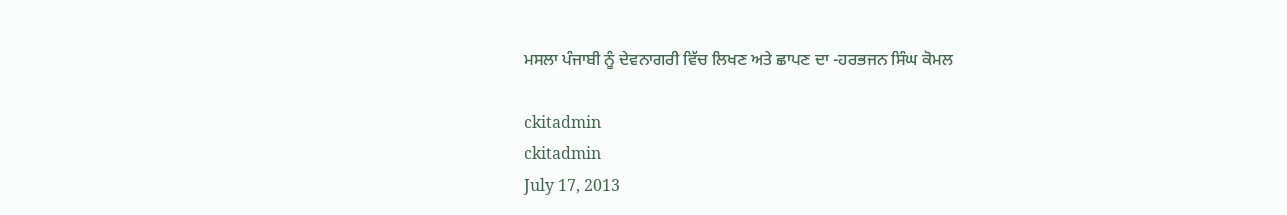ਮਸਲਾ ਪੰਜਾਬੀ ਨੂੰ ਦੇਵਨਾਗਰੀ ਵਿੱਚ ਲਿਖਣ ਅਤੇ ਛਾਪਣ ਦਾ -ਹਰਭਜਨ ਸਿੰਘ ਕੋਮਲ

ckitadmin
ckitadmin
July 17, 2013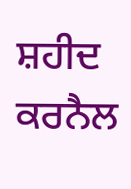ਸ਼ਹੀਦ ਕਰਨੈਲ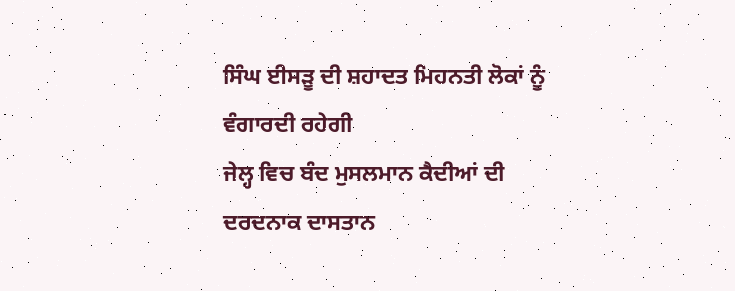ਸਿੰਘ ਈਸੜੂ ਦੀ ਸ਼ਹਾਦਤ ਮਿਹਨਤੀ ਲੋਕਾਂ ਨੂੰ ਵੰਗਾਰਦੀ ਰਹੇਗੀ
ਜੇਲ੍ਹ ਵਿਚ ਬੰਦ ਮੁਸਲਮਾਨ ਕੈਦੀਆਂ ਦੀ ਦਰਦਨਾਕ ਦਾਸਤਾਨ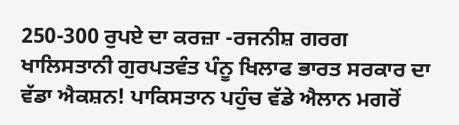250-300 ਰੁਪਏ ਦਾ ਕਰਜ਼ਾ -ਰਜਨੀਸ਼ ਗਰਗ
ਖਾਲਿਸਤਾਨੀ ਗੁਰਪਤਵੰਤ ਪੰਨੂ ਖਿਲਾਫ ਭਾਰਤ ਸਰਕਾਰ ਦਾ ਵੱਡਾ ਐਕਸ਼ਨ! ਪਾਕਿਸਤਾਨ ਪਹੁੰਚ ਵੱਡੇ ਐਲਾਨ ਮਗਰੋਂ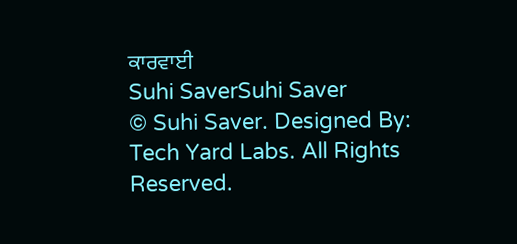ਕਾਰਵਾਈ
Suhi SaverSuhi Saver
© Suhi Saver. Designed By: Tech Yard Labs. All Rights Reserved.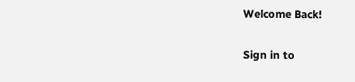Welcome Back!

Sign in to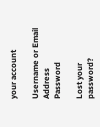your account

Username or Email Address
Password

Lost your password?